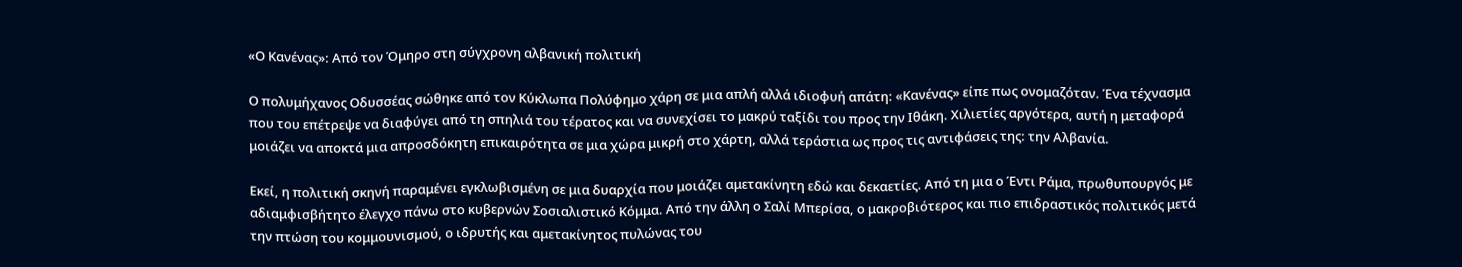«Ο Κανένας»: Από τον Όμηρο στη σύγχρονη αλβανική πολιτική

Ο πολυμήχανος Οδυσσέας σώθηκε από τον Κύκλωπα Πολύφημο χάρη σε μια απλή αλλά ιδιοφυή απάτη: «Κανένας» είπε πως ονομαζόταν. Ένα τέχνασμα που του επέτρεψε να διαφύγει από τη σπηλιά του τέρατος και να συνεχίσει το μακρύ ταξίδι του προς την Ιθάκη. Χιλιετίες αργότερα, αυτή η μεταφορά μοιάζει να αποκτά μια απροσδόκητη επικαιρότητα σε μια χώρα μικρή στο χάρτη, αλλά τεράστια ως προς τις αντιφάσεις της: την Αλβανία.

Εκεί, η πολιτική σκηνή παραμένει εγκλωβισμένη σε μια δυαρχία που μοιάζει αμετακίνητη εδώ και δεκαετίες. Από τη μια ο Έντι Ράμα, πρωθυπουργός με αδιαμφισβήτητο έλεγχο πάνω στο κυβερνών Σοσιαλιστικό Κόμμα. Από την άλλη ο Σαλί Μπερίσα, ο μακροβιότερος και πιο επιδραστικός πολιτικός μετά την πτώση του κομμουνισμού, ο ιδρυτής και αμετακίνητος πυλώνας του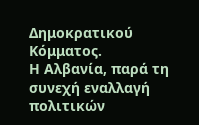Δημοκρατικού Κόμματος.
Η Αλβανία, παρά τη συνεχή εναλλαγή πολιτικών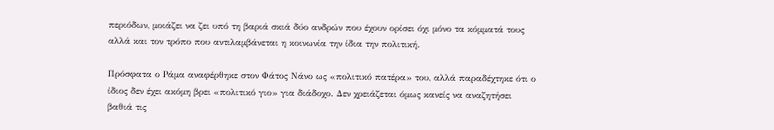περιόδων, μοιάζει να ζει υπό τη βαριά σκιά δύο ανδρών που έχουν ορίσει όχι μόνο τα κόμματά τους αλλά και τον τρόπο που αντιλαμβάνεται η κοινωνία την ίδια την πολιτική.

Πρόσφατα ο Ράμα αναφέρθηκε στον Φάτος Νάνο ως «πολιτικό πατέρα» του, αλλά παραδέχτηκε ότι ο ίδιος δεν έχει ακόμη βρει «πολιτικό γιο» για διάδοχο. Δεν χρειάζεται όμως κανείς να αναζητήσει βαθιά τις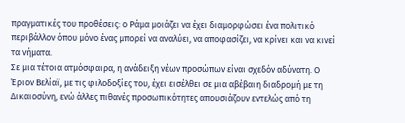πραγματικές του προθέσεις: ο Ράμα μοιάζει να έχει διαμορφώσει ένα πολιτικό περιβάλλον όπου μόνο ένας μπορεί να αναλύει, να αποφασίζει, να κρίνει και να κινεί τα νήματα.
Σε μια τέτοια ατμόσφαιρα, η ανάδειξη νέων προσώπων είναι σχεδόν αδύνατη. Ο Έριον Βελίαϊ, με τις φιλοδοξίες του, έχει εισέλθει σε μια αβέβαιη διαδρομή με τη Δικαιοσύνη, ενώ άλλες πιθανές προσωπικότητες απουσιάζουν εντελώς από τη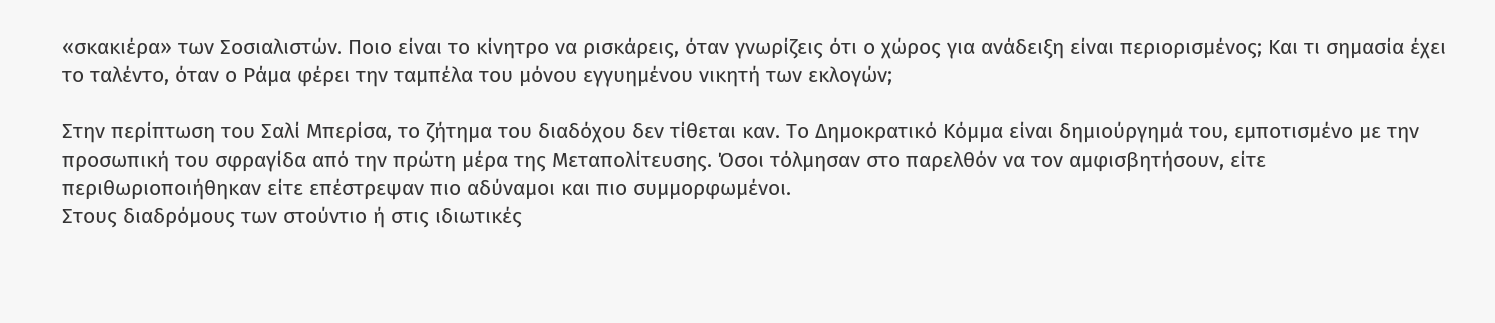«σκακιέρα» των Σοσιαλιστών. Ποιο είναι το κίνητρο να ρισκάρεις, όταν γνωρίζεις ότι ο χώρος για ανάδειξη είναι περιορισμένος; Και τι σημασία έχει το ταλέντο, όταν ο Ράμα φέρει την ταμπέλα του μόνου εγγυημένου νικητή των εκλογών;

Στην περίπτωση του Σαλί Μπερίσα, το ζήτημα του διαδόχου δεν τίθεται καν. Το Δημοκρατικό Κόμμα είναι δημιούργημά του, εμποτισμένο με την προσωπική του σφραγίδα από την πρώτη μέρα της Μεταπολίτευσης. Όσοι τόλμησαν στο παρελθόν να τον αμφισβητήσουν, είτε περιθωριοποιήθηκαν είτε επέστρεψαν πιο αδύναμοι και πιο συμμορφωμένοι.
Στους διαδρόμους των στούντιο ή στις ιδιωτικές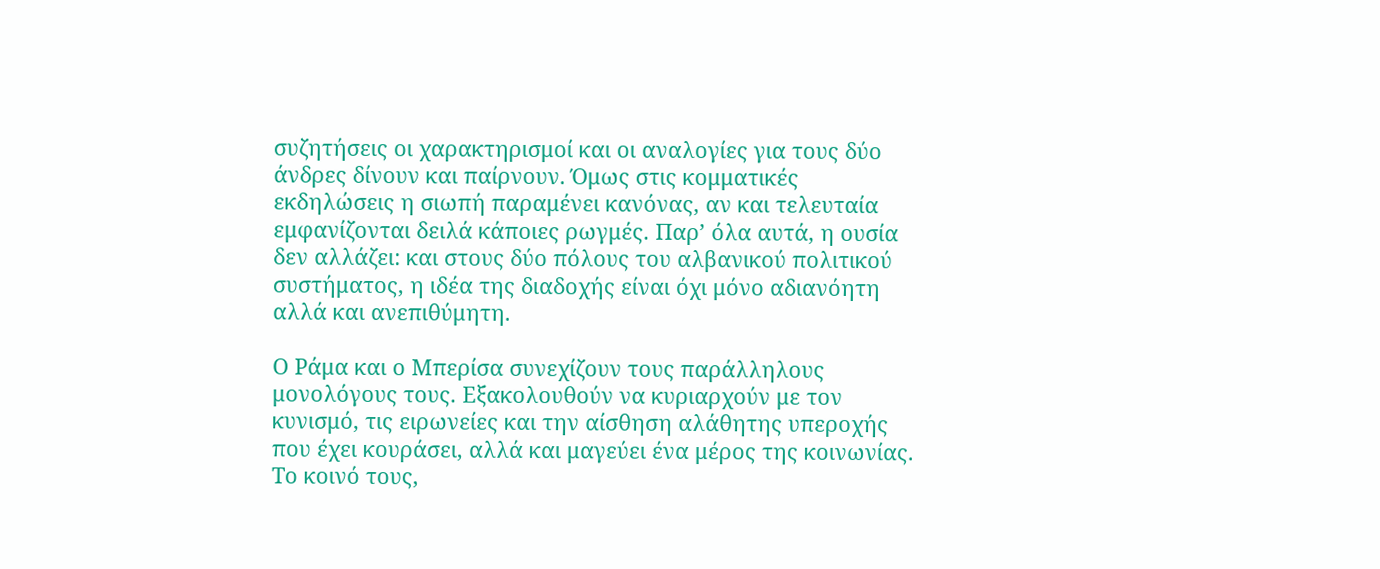συζητήσεις οι χαρακτηρισμοί και οι αναλογίες για τους δύο άνδρες δίνουν και παίρνουν. Όμως στις κομματικές εκδηλώσεις η σιωπή παραμένει κανόνας, αν και τελευταία εμφανίζονται δειλά κάποιες ρωγμές. Παρ’ όλα αυτά, η ουσία δεν αλλάζει: και στους δύο πόλους του αλβανικού πολιτικού συστήματος, η ιδέα της διαδοχής είναι όχι μόνο αδιανόητη αλλά και ανεπιθύμητη.

Ο Ράμα και ο Μπερίσα συνεχίζουν τους παράλληλους μονολόγους τους. Εξακολουθούν να κυριαρχούν με τον κυνισμό, τις ειρωνείες και την αίσθηση αλάθητης υπεροχής που έχει κουράσει, αλλά και μαγεύει ένα μέρος της κοινωνίας. Το κοινό τους,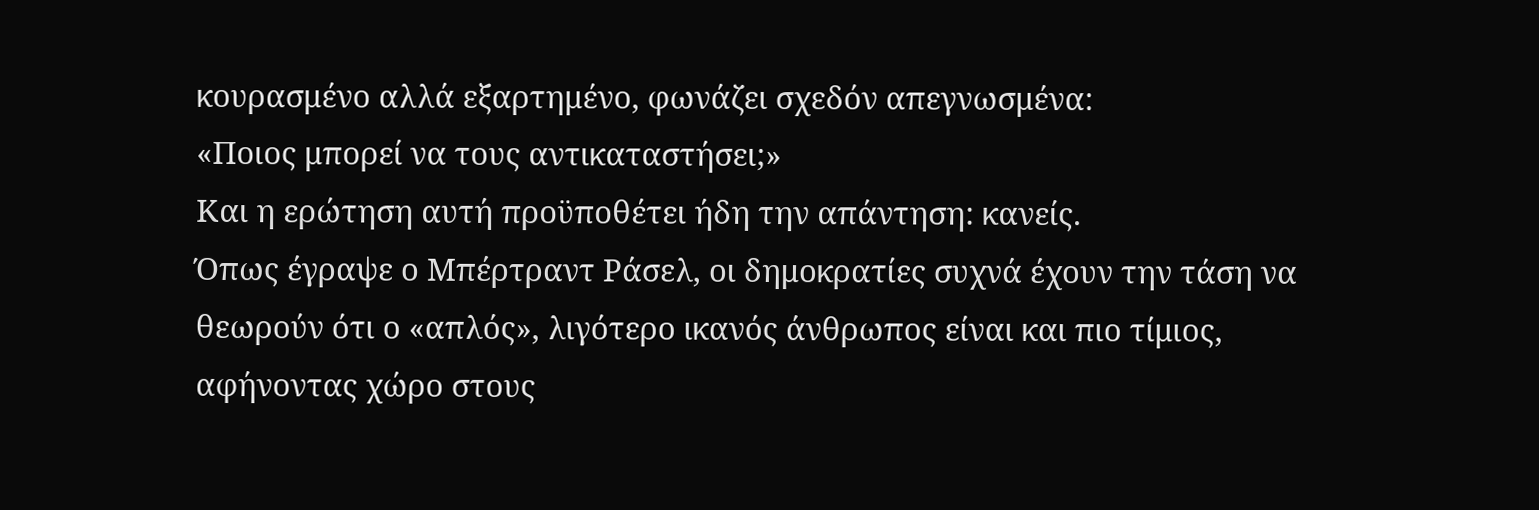κουρασμένο αλλά εξαρτημένο, φωνάζει σχεδόν απεγνωσμένα:
«Ποιος μπορεί να τους αντικαταστήσει;»
Και η ερώτηση αυτή προϋποθέτει ήδη την απάντηση: κανείς.
Όπως έγραψε ο Μπέρτραντ Ράσελ, οι δημοκρατίες συχνά έχουν την τάση να θεωρούν ότι ο «απλός», λιγότερο ικανός άνθρωπος είναι και πιο τίμιος, αφήνοντας χώρο στους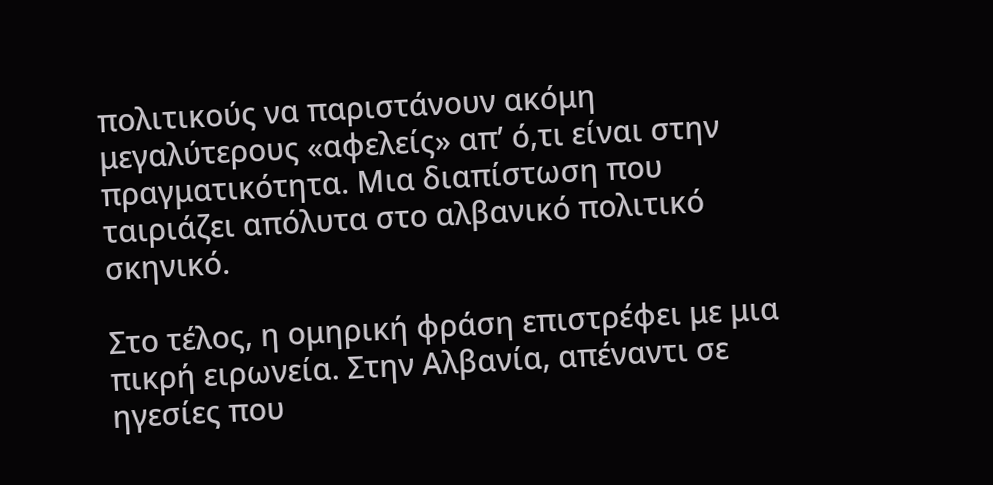πολιτικούς να παριστάνουν ακόμη μεγαλύτερους «αφελείς» απ’ ό,τι είναι στην πραγματικότητα. Μια διαπίστωση που ταιριάζει απόλυτα στο αλβανικό πολιτικό σκηνικό.

Στο τέλος, η ομηρική φράση επιστρέφει με μια πικρή ειρωνεία. Στην Αλβανία, απέναντι σε ηγεσίες που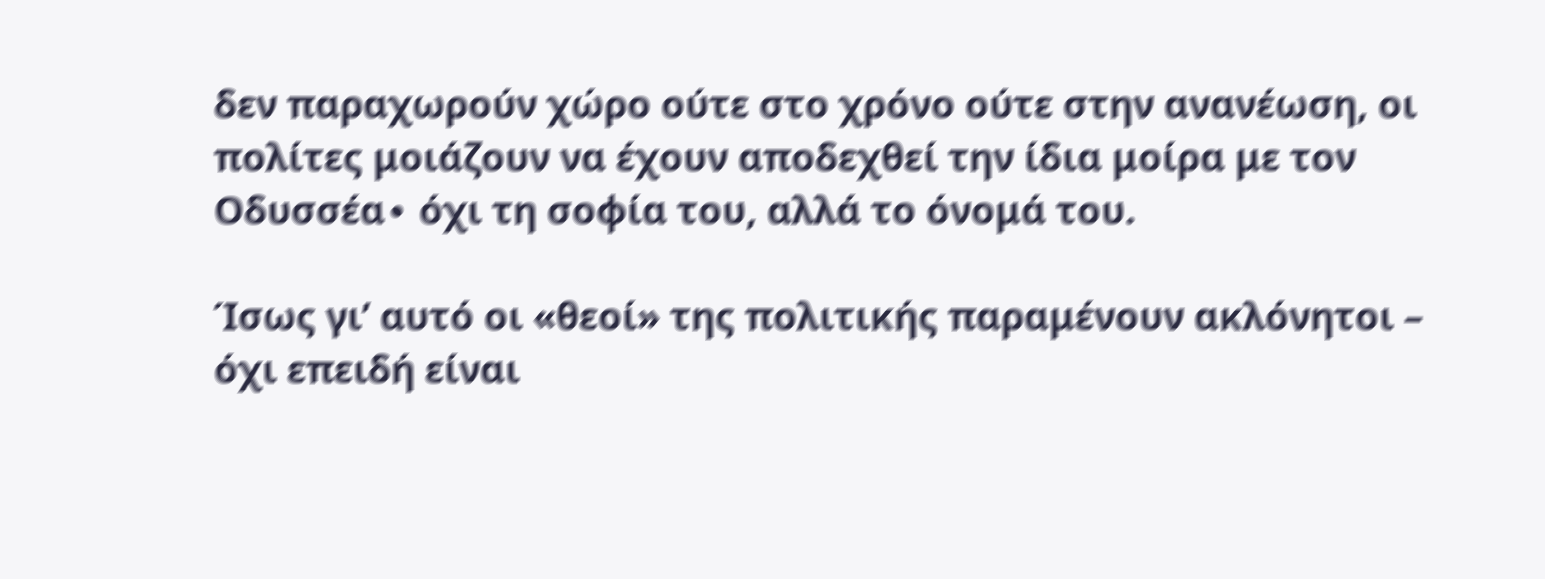δεν παραχωρούν χώρο ούτε στο χρόνο ούτε στην ανανέωση, οι πολίτες μοιάζουν να έχουν αποδεχθεί την ίδια μοίρα με τον Οδυσσέα∙ όχι τη σοφία του, αλλά το όνομά του.

Ίσως γι’ αυτό οι «θεοί» της πολιτικής παραμένουν ακλόνητοι – όχι επειδή είναι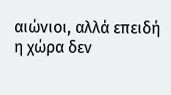αιώνιοι, αλλά επειδή η χώρα δεν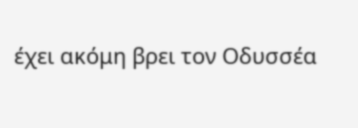έχει ακόμη βρει τον Οδυσσέα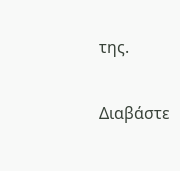της.

Διαβάστε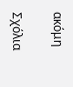ακόμη

Σχόλια